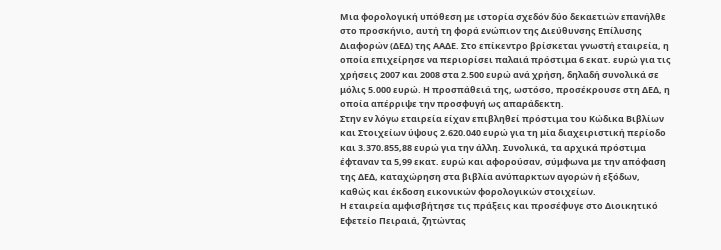Μια φορολογική υπόθεση με ιστορία σχεδόν δύο δεκαετιών επανήλθε στο προσκήνιο, αυτή τη φορά ενώπιον της Διεύθυνσης Επίλυσης Διαφορών (ΔΕΔ) της ΑΑΔΕ. Στο επίκεντρο βρίσκεται γνωστή εταιρεία, η οποία επιχείρησε να περιορίσει παλαιά πρόστιμα 6 εκατ. ευρώ για τις χρήσεις 2007 και 2008 στα 2.500 ευρώ ανά χρήση, δηλαδή συνολικά σε μόλις 5.000 ευρώ. Η προσπάθειά της, ωστόσο, προσέκρουσε στη ΔΕΔ, η οποία απέρριψε την προσφυγή ως απαράδεκτη.
Στην εν λόγω εταιρεία είχαν επιβληθεί πρόστιμα του Κώδικα Βιβλίων και Στοιχείων ύψους 2.620.040 ευρώ για τη μία διαχειριστική περίοδο και 3.370.855,88 ευρώ για την άλλη. Συνολικά, τα αρχικά πρόστιμα έφταναν τα 5,99 εκατ. ευρώ και αφορούσαν, σύμφωνα με την απόφαση της ΔΕΔ, καταχώρηση στα βιβλία ανύπαρκτων αγορών ή εξόδων, καθώς και έκδοση εικονικών φορολογικών στοιχείων.
Η εταιρεία αμφισβήτησε τις πράξεις και προσέφυγε στο Διοικητικό Εφετείο Πειραιά, ζητώντας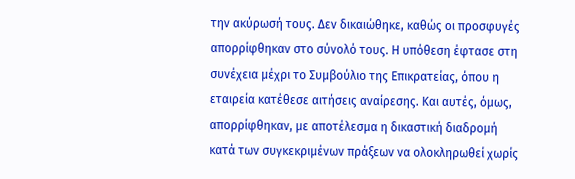την ακύρωσή τους. Δεν δικαιώθηκε, καθώς οι προσφυγές απορρίφθηκαν στο σύνολό τους. Η υπόθεση έφτασε στη συνέχεια μέχρι το Συμβούλιο της Επικρατείας, όπου η εταιρεία κατέθεσε αιτήσεις αναίρεσης. Και αυτές, όμως, απορρίφθηκαν, με αποτέλεσμα η δικαστική διαδρομή κατά των συγκεκριμένων πράξεων να ολοκληρωθεί χωρίς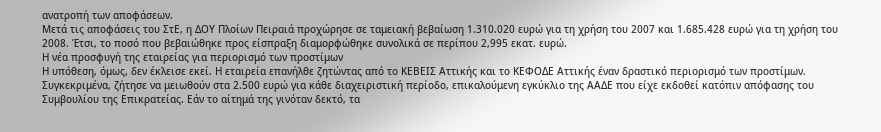ανατροπή των αποφάσεων.
Μετά τις αποφάσεις του ΣτΕ, η ΔΟΥ Πλοίων Πειραιά προχώρησε σε ταμειακή βεβαίωση 1.310.020 ευρώ για τη χρήση του 2007 και 1.685.428 ευρώ για τη χρήση του 2008. Έτσι, το ποσό που βεβαιώθηκε προς είσπραξη διαμορφώθηκε συνολικά σε περίπου 2,995 εκατ. ευρώ.
Η νέα προσφυγή της εταιρείας για περιορισμό των προστίμων
Η υπόθεση, όμως, δεν έκλεισε εκεί. Η εταιρεία επανήλθε ζητώντας από το ΚΕΒΕΙΣ Αττικής και το ΚΕΦΟΔΕ Αττικής έναν δραστικό περιορισμό των προστίμων. Συγκεκριμένα, ζήτησε να μειωθούν στα 2.500 ευρώ για κάθε διαχειριστική περίοδο, επικαλούμενη εγκύκλιο της ΑΑΔΕ που είχε εκδοθεί κατόπιν απόφασης του Συμβουλίου της Επικρατείας. Εάν το αίτημά της γινόταν δεκτό, τα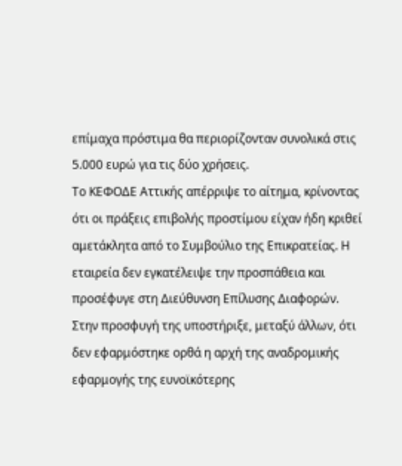επίμαχα πρόστιμα θα περιορίζονταν συνολικά στις 5.000 ευρώ για τις δύο χρήσεις.
Το ΚΕΦΟΔΕ Αττικής απέρριψε το αίτημα, κρίνοντας ότι οι πράξεις επιβολής προστίμου είχαν ήδη κριθεί αμετάκλητα από το Συμβούλιο της Επικρατείας. Η εταιρεία δεν εγκατέλειψε την προσπάθεια και προσέφυγε στη Διεύθυνση Επίλυσης Διαφορών.
Στην προσφυγή της υποστήριξε, μεταξύ άλλων, ότι δεν εφαρμόστηκε ορθά η αρχή της αναδρομικής εφαρμογής της ευνοϊκότερης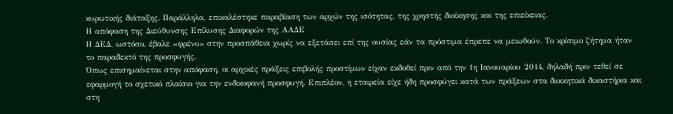κυρωτικής διάταξης. Παράλληλα, επικαλέστηκε παραβίαση των αρχών της ισότητας, της χρηστής διοίκησης και της επιείκειας.
Η απόφαση της Διεύθυνσης Επίλυσης Διαφορών της ΑΑΔΕ
Η ΔΕΔ, ωστόσο, έβαλε «φρένο» στην προσπάθεια χωρίς να εξετάσει επί της ουσίας εάν τα πρόστιμα έπρεπε να μειωθούν. Το κρίσιμο ζήτημα ήταν το παραδεκτό της προσφυγής.
Όπως επισημαίνεται στην απόφαση, οι αρχικές πράξεις επιβολής προστίμων είχαν εκδοθεί πριν από την 1η Ιανουαρίου 2014, δηλαδή πριν τεθεί σε εφαρμογή το σχετικό πλαίσιο για την ενδικοφανή προσφυγή. Επιπλέον, η εταιρεία είχε ήδη προσφύγει κατά των πράξεων στα διοικητικά δικαστήρια και στη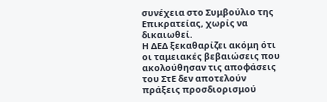συνέχεια στο Συμβούλιο της Επικρατείας, χωρίς να δικαιωθεί.
Η ΔΕΔ ξεκαθαρίζει ακόμη ότι οι ταμειακές βεβαιώσεις που ακολούθησαν τις αποφάσεις του ΣτΕ δεν αποτελούν πράξεις προσδιορισμού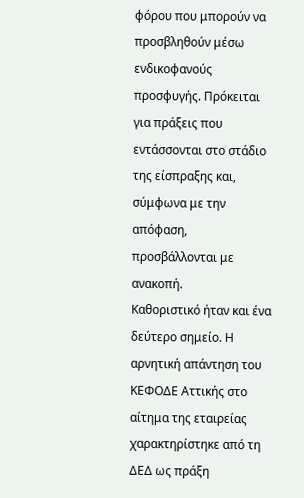φόρου που μπορούν να προσβληθούν μέσω ενδικοφανούς προσφυγής. Πρόκειται για πράξεις που εντάσσονται στο στάδιο της είσπραξης και, σύμφωνα με την απόφαση, προσβάλλονται με ανακοπή.
Καθοριστικό ήταν και ένα δεύτερο σημείο. Η αρνητική απάντηση του ΚΕΦΟΔΕ Αττικής στο αίτημα της εταιρείας χαρακτηρίστηκε από τη ΔΕΔ ως πράξη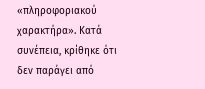«πληροφοριακού χαρακτήρα». Κατά συνέπεια, κρίθηκε ότι δεν παράγει από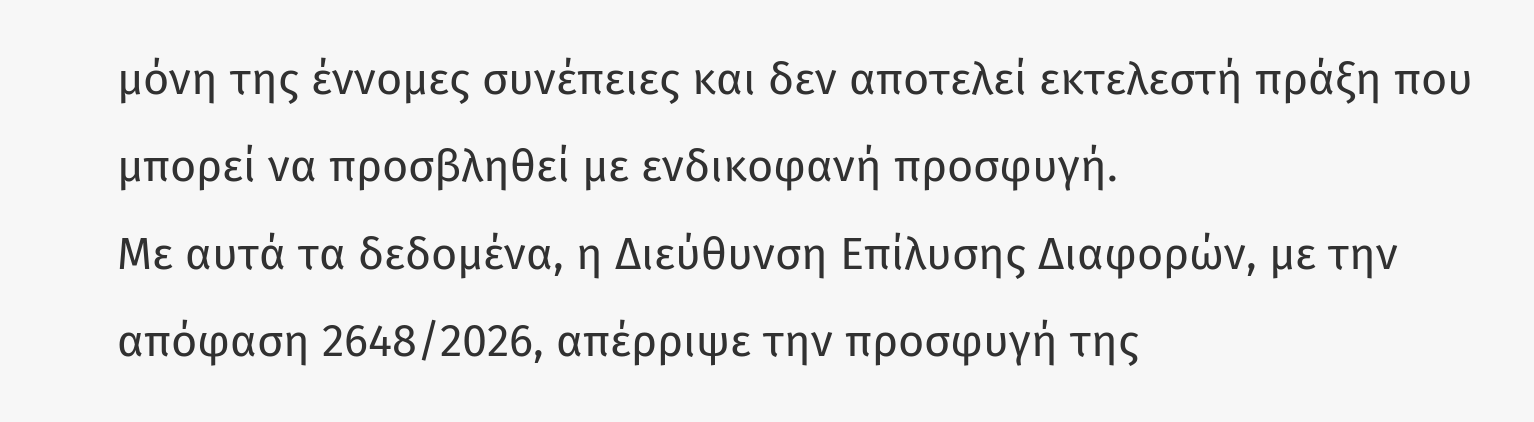μόνη της έννομες συνέπειες και δεν αποτελεί εκτελεστή πράξη που μπορεί να προσβληθεί με ενδικοφανή προσφυγή.
Με αυτά τα δεδομένα, η Διεύθυνση Επίλυσης Διαφορών, με την απόφαση 2648/2026, απέρριψε την προσφυγή της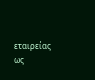εταιρείας ως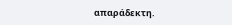απαράδεκτη.